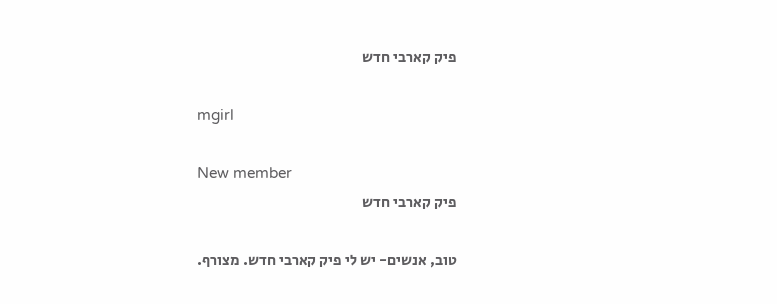פיק קארבי חדש

mgirl

New member
פיק קארבי חדש

טוב, אנשים- יש לי פיק קארבי חדש. מצורף.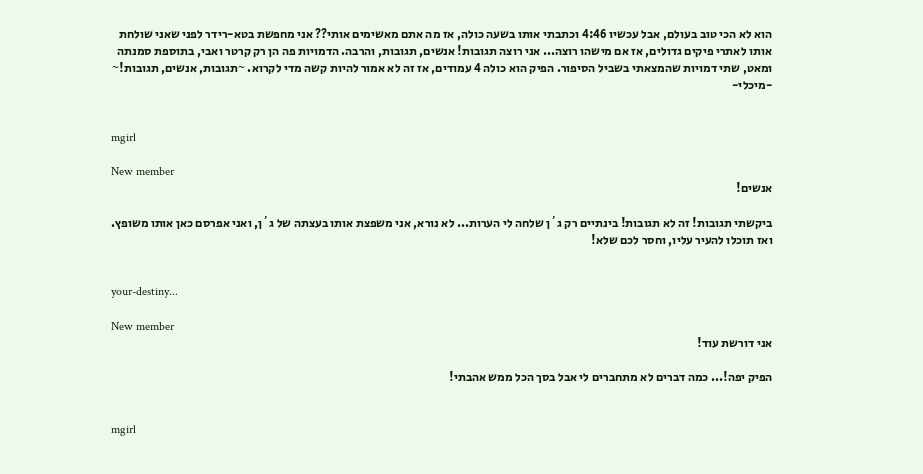הוא לא הכי טוב בעולם, אבל עכשיו 4:46 וכתבתי אותו בשעה כולה, אז מה אתם מאשימים אותי?? אני מחפשת בטא-רידר לפני שאני שולחת אותו לאתרי פיקים גדולים, אז אם מישהו רוצה... אני רוצה תגובות! אנשים, תגובות, והרבה. הדמויות פה הן רק קרטר ואבי, בתוספת סמנתה ומאט, שתי דמויות שהמצאתי בשביל הסיפור. הפיק הוא כולה 4 עמודים, אז זה לא אמור להיות קשה מדי לקרוא. ~תגובות, אנשים, תגובות!~ -מיכלי-


mgirl

New member
אנשים!

ביקשתי תגובות! זה לא תגובות! בינתיים רק ג´ן שלחה לי הערות... לא נורא, אני משפצת אותו בעצתה של ג´ן, ואני אפרסם כאן אותו משופץ. ואז תוכלו להעיר עליו, וחסר לכם שלא!


your-destiny...

New member
אני דורשת עוד!

הפיק יפה!... כמה דברים לא מתחברים לי אבל בסך הכל ממש אהבתי!


mgirl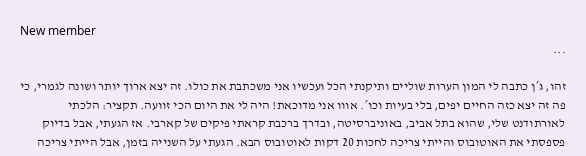New member
...

זהו, ג´ן כתבה לי המון הערות שוליים ותיקנתי הכל ועכשיו אני משכתבת את כולו. זה יצא ארוך יותר ושונה לגמרי, כי פה זה יצא כזה החיים יפים, בלי בעיות וכו´. אווו אני מדוכאת! היה לי את היום הכי זוועה. תקציר: הלכתי לאורתודנט שלי, שהוא בתל אביב, באוניברסיטה, ובדרך ברכבת קראתי פיקים של קארבי. אז הגעתי, אבל בדיוק פספסתי את האוטובוס והייתי צריכה לחכות 20 דקות לאוטובוס הבא. הגעתי על השנייה בזמן, אבל הייתי צריכה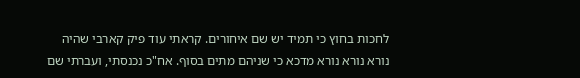לחכות בחוץ כי תמיד יש שם איחורים. קראתי עוד פיק קארבי שהיה נורא נורא נורא מדכא כי שניהם מתים בסוף. אח"כ נכנסתי, ועברתי שם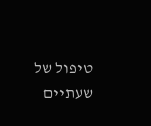טיפול של שעתיים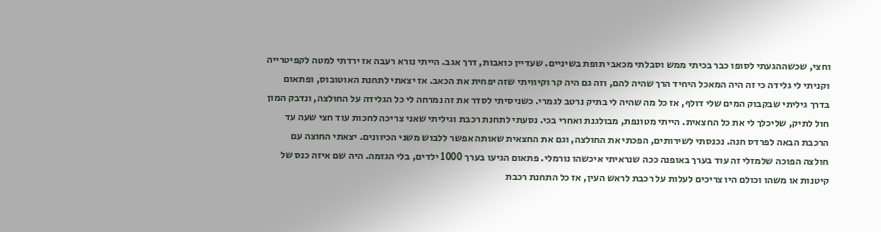וחצי, שכשההגעתי לסופו כבר בכיתי ממש וסבלתי מכאבי תופת בשיניים. שעדיין כואבות, דרך אגב. הייתי נורא רעבה אז ירדתי למטה לקפיטרייה וקניתי לי גלידה כי זה היה המאכל היחיד הרך שהיה להם, וזה גם היה קר וקיוויתי שזה יפחית את הכאב. אז יצאתי לתחנת האוטובוס, ופתאום בדרך גיליתי שבקבוק המים שלי דולף, אז כל מה שהיה לי בתיק נרטב לגמרי. כשניסיתי לסדר את זה נמרחה לי כל הגלידה על החולצה, ונדבק המון חול לתיק, שליכלך לי את כל החצאית. הייתי מטונפת, מבולגנת ואחרי בכי. נסעתי לתחנת רכבת וגיליתי שאני צריכה לחכות עוד חצי שעה עד הרכבת הבאה לפרדס חנה. נכנסתי לשירותים, הפכתי את החולצה, וגם את החצאית שאותה אפשר ללבוש משני הכיוונים. יצאתי החוצה עם חולצה הפוכה שלמזלי זה עוד בערך באופנה ככה שנראיתי איכשהו נורמלי. פתאום הגיעו בערך 1000 ילדים, בלי הגזמה. היה שם איזה כנס של קיטנות או משהו וכולם היו צריכים לעלות על רכבת לראש העין, אז כל התחנת רכבת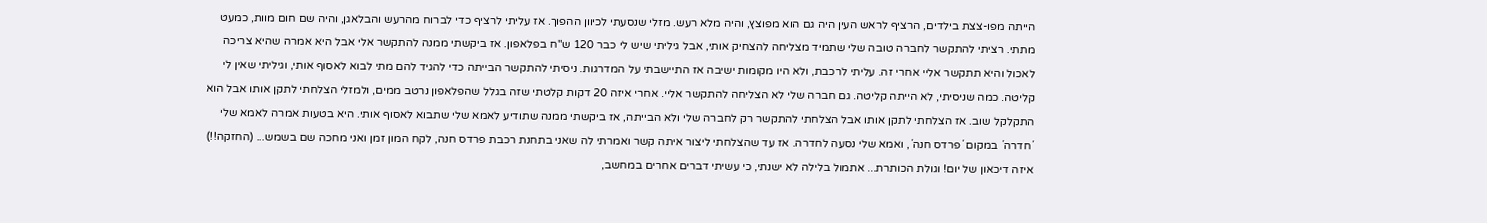הייתה מפו-צצת בילדים, הרציף לראש העין היה גם הוא מפוצץ, והיה מלא רעש. מזלי שנסעתי לכיוון ההפוך. אז עליתי לרציף כדי לברוח מהרעש והבלאגן, והיה שם חום מוות, כמעט מתתי. רציתי להתקשר לחברה טובה שלי שתמיד מצליחה להצחיק אותי, אבל גיליתי שיש לי כבר 120 ש"ח בפלאפון. אז ביקשתי ממנה להתקשר אלי אבל היא אמרה שהיא צריכה לאכול והיא תתקשר אליי אחרי זה. עליתי לרכבת, ולא היו מקומות ישיבה אז התיישבתי על המדרגות. ניסיתי להתקשר הבייתה כדי להגיד להם מתי לבוא לאסוף אותי, וגיליתי שאין לי קליטה. כמה שניסיתי, לא הייתה קליטה. גם חברה שלי לא הצליחה להתקשר אליי. אחרי איזה 20 דקות קלטתי שזה בגלל שהפלאפון נרטב ממים, ולמזלי הצלחתי לתקן אותו אבל הוא התקלקל שוב. אז הצלחתי לתקן אותו אבל הצלחתי להתקשר רק לחברה שלי ולא הבייתה, אז ביקשתי ממנה שתודיע לאמא שלי שתבוא לאסוף אותי. היא בטעות אמרה לאמא שלי ´חדרה´ במקום ´פרדס חנה´, ואמא שלי נסעה לחדרה. אז עד שהצלחתי ליצור איתה קשר ואמרתי לה שאני בתחנת רכבת פרדס חנה, לקח המון זמן ואני מחכה שם בשמש... (החזקה!!) איזה דיכאון של יום! וגולת הכותרת... אתמול בלילה לא ישנתי, כי עשיתי דברים אחרים במחשב,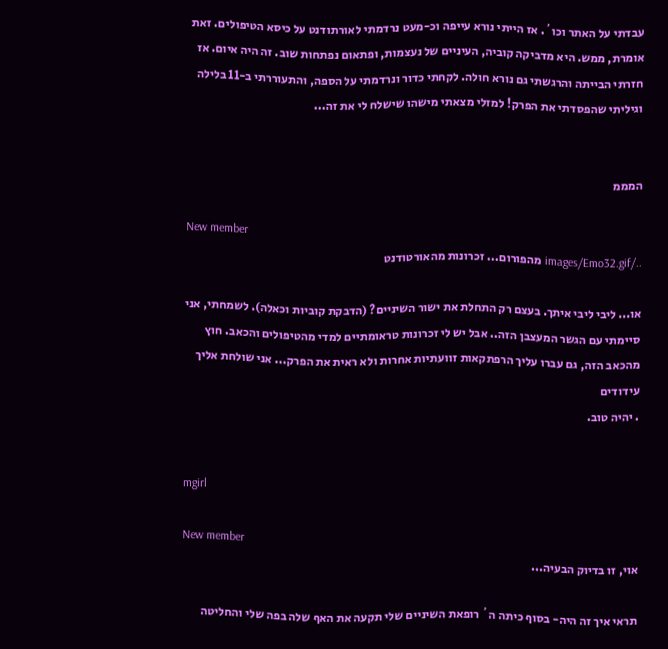עבדתי על האתר וכו´. אז הייתי נורא עייפה וכ-מעט נרדמתי לאורתודנט על כיסא הטיפולים. זאת אומרת, ממש. היא מדביקה קוביה, העיניים של נעצמות, ופתאום נפתחות שוב. זה היה איום. אז חזרתי הבייתה והרגשתי גם נורא חולה. לקחתי כדור ונרדמתי על הספה, והתעוררתי ב-11 בלילה וגיליתי שהפסדתי את הפרק! למזלי מצאתי מישהו שישלח לי את זה...


המממ

New member
../images/Emo32.gif מהפורום... זכרונות מהאורטודנט

או... ליבי ליבי איתך. בעצם רק התחלת את ישור השיניים? (הדבקת קוביות וכאלה). לשמחתי, אני סיימתי עם הגשר המעצבן הזה.. אבל יש לי זכרונות טראומתיים למדי מהטיפולים והכאב. חוץ מהכאב הזה, גם עברו עליך הרפתקאות זוועתיות אחרות ולא ראית את הפרק... אני שולחת אליך עידודים
. יהיה טוב.


mgirl

New member
אוי, זו בדיוק הבעיה...

תראי איך זה היה- בסוף כיתה ה´ רופאת השיניים שלי תקעה את האף שלה בפה שלי והחליטה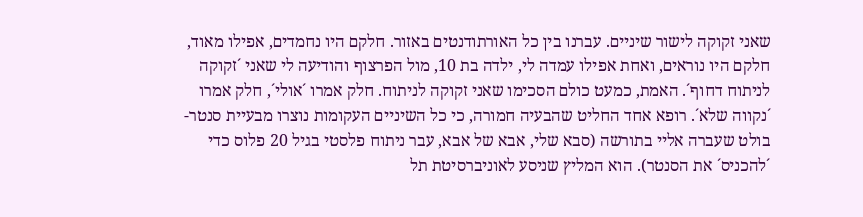שאני זקוקה לישור שיניים. עברנו בין כל האורתודנטים באזור. חלקם היו נחמדים, אפילו מאוד, חלקם היו נוראים, ואחת אפילו עמדה לי, ילדה בת 10, מול הפרצוף והודיעה לי שאני ´זקוקה לניתוח דחוף´. האמת, כמעט כולם הסכימו שאני זקוקה לניתוח. חלק אמרו ´אולי´, חלק אמרו ´נקווה שלא´. רופא אחד החליט שהבעיה חמורה, כי כל השיניים העקומות נוצרו מבעיית סנטר-בולט שעברה אליי בתורשה (סבא שלי, אבא של אבא, עבר ניתוח פלסטי בגיל 20 פלוס כדי ´להכניס´ את הסנטר). הוא המליץ שניסע לאוניברסיטת תל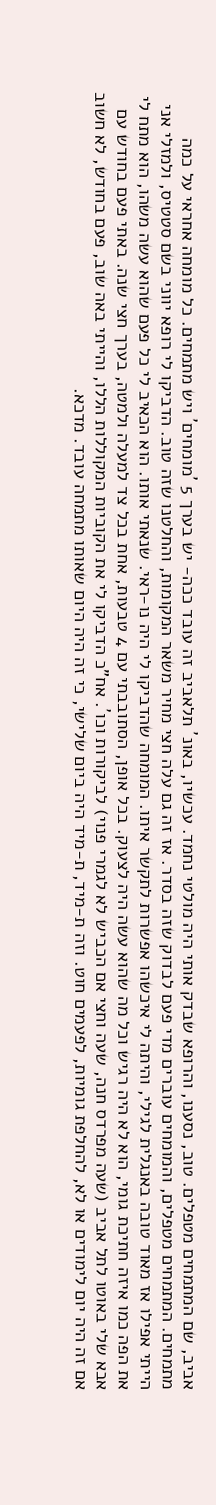אביב, שם המתמחים מטפלים. טוב, נסענו, והרופא שבדק אותי היה מולטי נחמד. עכשיו, באונ´ תלאביב זה עובד ככה- יש בערך 5 ´מומחים´ ויש מתמחים. כל מומחה אחראי על כמה מתמחים. המתמחים מטפלים, והמומחים עוברים מדי פעם לבדוק שזה בסדר. אז זה גם עלה חצי מחיר משאר המקומות, והחלטנו שזה טוב. הדביקו לי רופא יווני בשם סטטיס, ולמזלי אני הייתי אפילו אז מאוד טובה באנגלית לגילי, והיתה לי איכשהו אפשרות לתקשר איתו. המומחה שהדביקו לי היה נו-ראי. שנאתי אותו. הוא הכאיב לי כל פעם שהוא עשה משהו, הוא מתח לי את הפה כמו איזה חתיכת גומי, הוא לא היה רגיש וכל מה שהוא עשה היה לצעוק. בכל אופן, הסתובבתי עם 4 טבעות, אחת בכל צד למעלה ולמטה, בערך חצי שנה. באתי פעם בחודש עם אבא שלי באוטו לתל אביב (שעה מפרדס חנה, שעה וחצי אם הכביש לא לגמרי פנוי) לביקורות וכו´. אח"כ הדביקו לי את הקוביות המקוללות הללו, והייתי באה שוב, פעם בחודש, לא חשוב אם זה היה יום לימודים או לא, להחלפת גומיות, לפעמים חוט. וזה ת-מיד, ת-מיד היה ביום שלישי, כי זה היה היום שאותו מתמחה עובד. מדכא.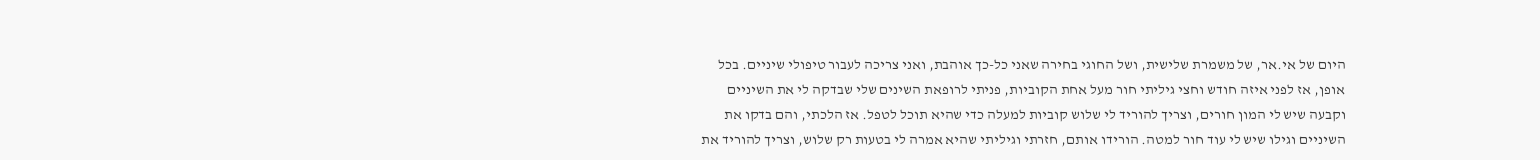היום של אי.אר, של משמרת שלישית, ושל החוגי בחירה שאני כל-כך אוהבת, ואני צריכה לעבור טיפולי שיניים. בכל אופן, אז לפני איזה חודש וחצי גיליתי חור מעל אחת הקוביות, פניתי לרופאת השינים שלי שבדקה לי את השיניים וקבעה שיש לי המון חורים, וצריך להוריד לי שלוש קוביות למעלה כדי שהיא תוכל לטפל. אז הלכתי, והם בדקו את השיניים וגילו שיש לי עוד חור למטה. הורידו אותם, חזרתי וגיליתי שהיא אמרה לי בטעות רק שלוש, וצריך להוריד את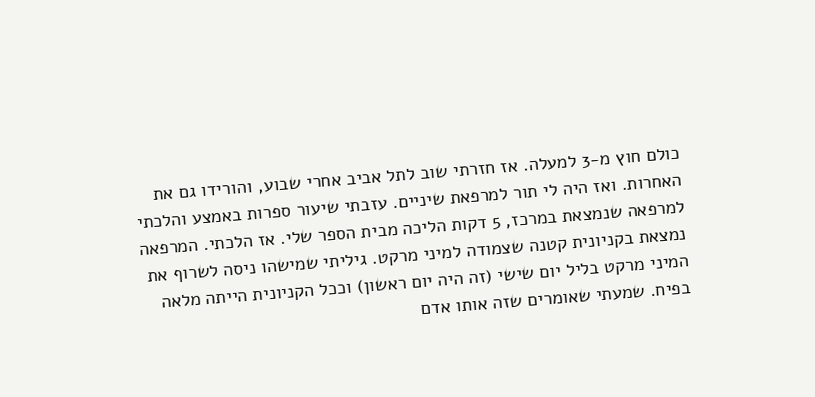כולם חוץ מ-3 למעלה. אז חזרתי שוב לתל אביב אחרי שבוע, והורידו גם את האחרות. ואז היה לי תור למרפאת שיניים. עזבתי שיעור ספרות באמצע והלכתי למרפאה שנמצאת במרכז, 5 דקות הליכה מבית הספר שלי. אז הלכתי. המרפאה נמצאת בקניונית קטנה שצמודה למיני מרקט. גיליתי שמישהו ניסה לשרוף את המיני מרקט בליל יום שישי (זה היה יום ראשון) וככל הקניונית הייתה מלאה בפיח. שמעתי שאומרים שזה אותו אדם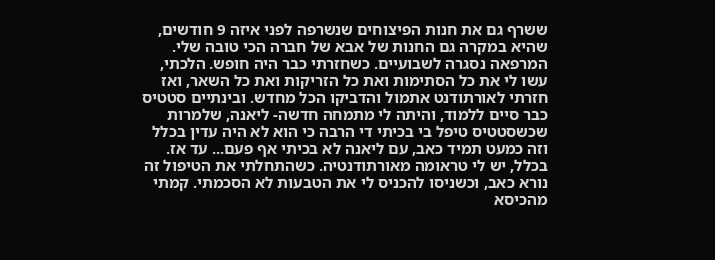ששרף גם את חנות הפיצוחים שנשרפה לפני איזה 9 חודשים, שהיא במקרה גם החנות של אבא של חברה הכי טובה שלי. המרפאה נסגרה לשבועיים. כשחזרתי כבר היה חופש. הלכתי, עשו לי את כל הסתימות ואת כל הזריקות ואת כל השאר, ואז חזרתי לאורתודנט אתמול והדביקו הכל מחדש. ובינתיים סטטיס כבר סיים ללמוד, והיתה לי מתמחה חדשה- ליאנה, שלמרות שכשסטטיס טיפל בי בכיתי די הרבה כי הוא לא היה עדין בכלל וזה כמעט תמיד כאב, עם ליאנה לא בכיתי אף פעם... עד אז. בכלל, יש לי טראומה מאורתודנטיה. כשהתחלתי את הטיפול זה נורא כאב, וכשניסו להכניס לי את הטבעות לא הסכמתי. קמתי מהכיסא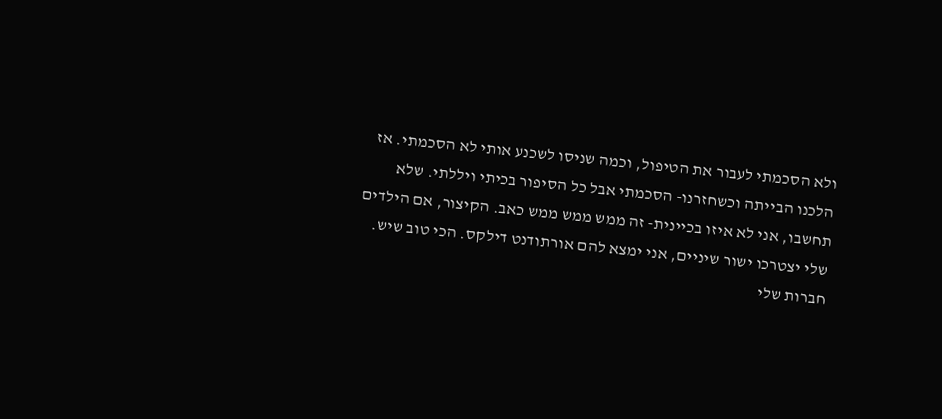ולא הסכמתי לעבור את הטיפול, וכמה שניסו לשכנע אותי לא הסכמתי. אז הלכנו הבייתה וכשחזרנו- הסכמתי אבל כל הסיפור בכיתי ויללתי. שלא תחשבו, אני לא איזו בכיינית- זה ממש ממש ממש כאב. הקיצור, אם הילדים שלי יצטרכו ישור שיניים, אני ימצא להם אורתודנט דילקס. הכי טוב שיש. חברות שלי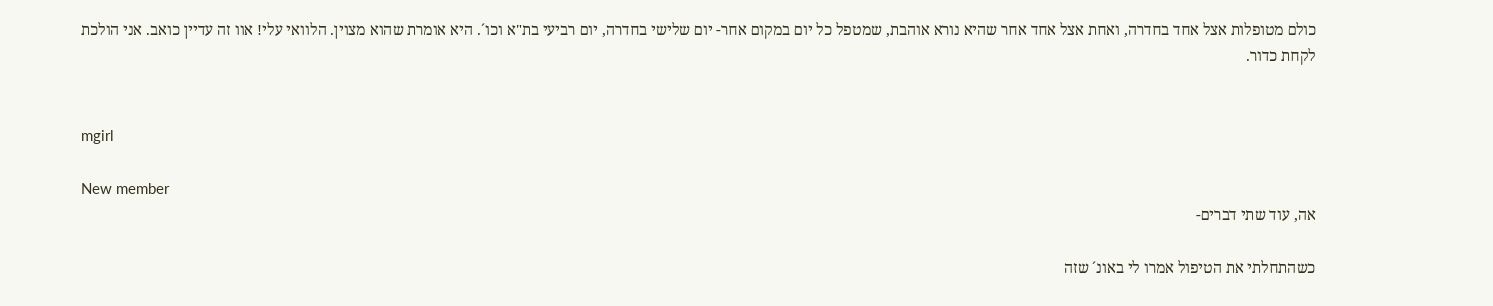כולם מטופלות אצל אחד בחדרה, ואחת אצל אחד אחר שהיא נורא אוהבת, שמטפל כל יום במקום אחר- יום שלישי בחדרה, יום רביעי בת"א וכו´. היא אומרת שהוא מצוין. הלוואי עלי! אוו זה עדיין כואב. אני הולכת לקחת כדור.


mgirl

New member
אה, עוד שתי דברים-

כשהתחלתי את הטיפול אמרו לי באונ´ שזה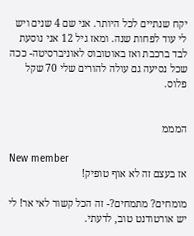יקח שנתיים לכל היותר. אני שם 4 שנים ויש לי עוד לפחות שנה. ומאז גיל 12 אני נוסעת לבד ברכבת ואז באוטובוס לאוניברסיטה- ככה שכל נסיעה גם עולה להורים שלי 70 שקל פלוס.


המממ

New member
אז בעצם זה לא אוף טופיק!

מומחים? מתמחים?- זה הכל קשור לאי אר! לי יש אורטודנט טוב, לדעתי.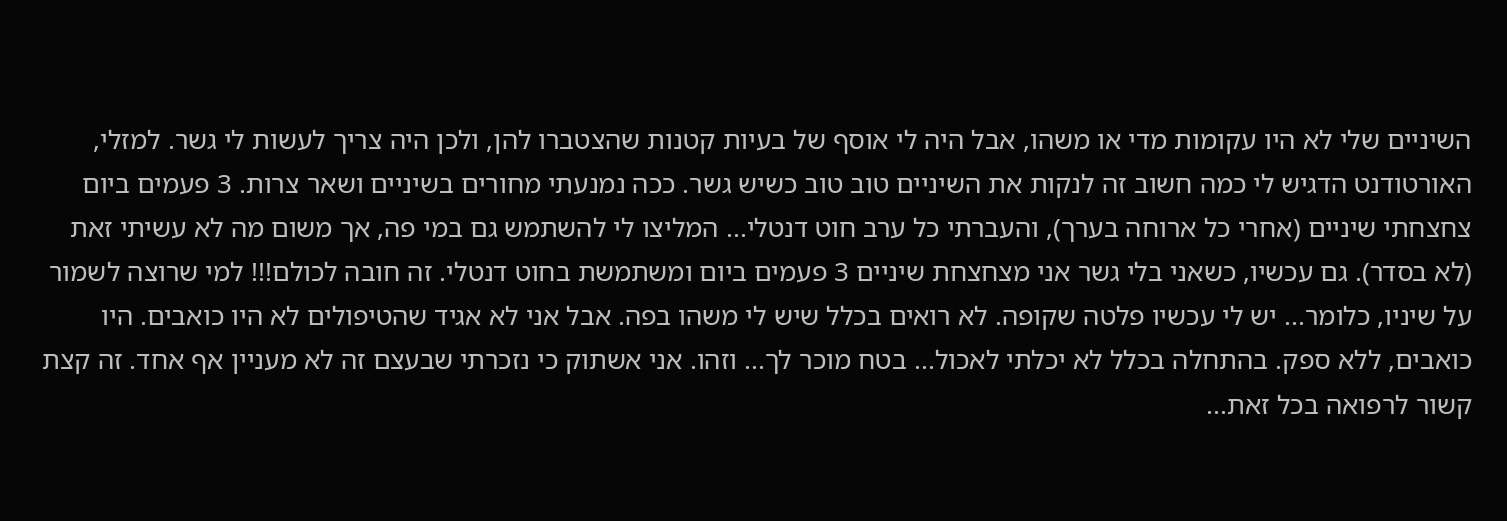השיניים שלי לא היו עקומות מדי או משהו, אבל היה לי אוסף של בעיות קטנות שהצטברו להן, ולכן היה צריך לעשות לי גשר. למזלי, האורטודנט הדגיש לי כמה חשוב זה לנקות את השיניים טוב טוב כשיש גשר. ככה נמנעתי מחורים בשיניים ושאר צרות. 3 פעמים ביום צחצחתי שיניים (אחרי כל ארוחה בערך), והעברתי כל ערב חוט דנטלי... המליצו לי להשתמש גם במי פה, אך משום מה לא עשיתי זאת (לא בסדר). גם עכשיו, כשאני בלי גשר אני מצחצחת שיניים 3 פעמים ביום ומשתמשת בחוט דנטלי. זה חובה לכולם!!! למי שרוצה לשמור על שיניו, כלומר... יש לי עכשיו פלטה שקופה. לא רואים בכלל שיש לי משהו בפה. אבל אני לא אגיד שהטיפולים לא היו כואבים. היו כואבים, ללא ספק. בהתחלה בכלל לא יכלתי לאכול... בטח מוכר לך... וזהו. אני אשתוק כי נזכרתי שבעצם זה לא מעניין אף אחד. זה קצת קשור לרפואה בכל זאת...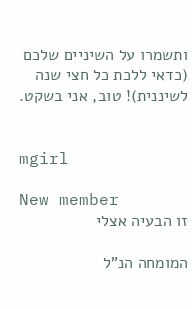ותשמרו על השיניים שלכם (כדאי ללכת כל חצי שנה לשיננית)! טוב, אני בשקט.


mgirl

New member
זו הבעיה אצלי

המומחה הנ"ל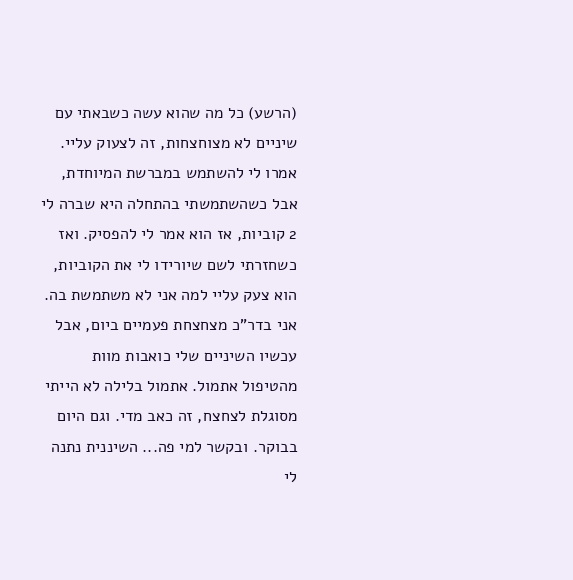(הרשע) כל מה שהוא עשה כשבאתי עם שיניים לא מצוחצחות, זה לצעוק עליי. אמרו לי להשתמש במברשת המיוחדת, אבל כשהשתמשתי בהתחלה היא שברה לי 2 קוביות, אז הוא אמר לי להפסיק. ואז כשחזרתי לשם שיורידו לי את הקוביות, הוא צעק עליי למה אני לא משתמשת בה. אני בדר"כ מצחצחת פעמיים ביום, אבל עכשיו השיניים שלי כואבות מוות מהטיפול אתמול. אתמול בלילה לא הייתי מסוגלת לצחצח, זה כאב מדי. וגם היום בבוקר. ובקשר למי פה... השיננית נתנה לי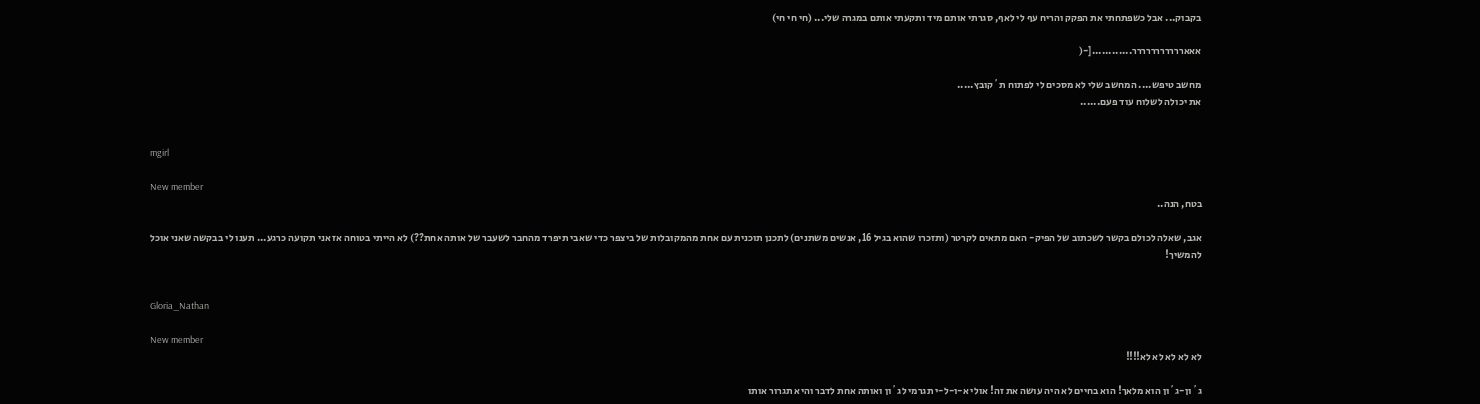בקבוק... אבל כשפתחתי את הפקק והריח עף לי לאף, סגרתי אותם מיד ותקעתי אותם במגרה שלי... (חי חי חי)

אאאררררררררררר............[-(

מחשב טיפש.... המחשב שלי לא מסכים לי לפתוח ת´קובץ.....
את יכולה לשלוח עוד פעם......


mgirl

New member
בטח, הנה..

אגב, שאלה לכולם בקשר לשכתוב של הפיק- האם מתאים לקרטר (ותזכרו שהוא בגיל 16, אנשים משתנים) לתכנן תוכנית עם אחת מהמקובלות של ביצפר כדי שאבי תיפרד מהחבר לשעבר של אותה אחת??) לא הייתי בטוחה אז אני תקועה כרגע... תענו לי בבקשה שאני אוכל להמשיך!


Gloria_Nathan

New member
לא לא לא לא לא!!!!

ג´ון-ג´ון הוא מלאך! הוא בחיים לא היה עושה את זה! אולי א-ו-ל-י תגרמי לג´ון ואותה אחת לדבר והיא תגרור אותו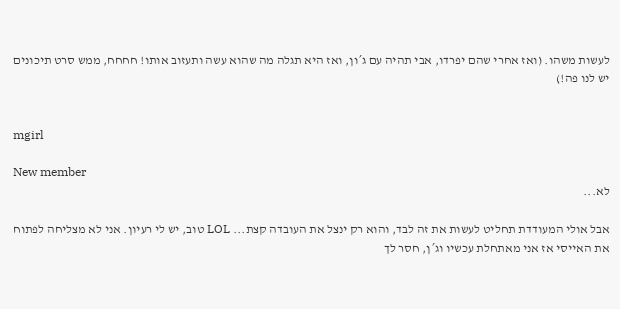לעשות משהו. (ואז אחרי שהם יפרדו, אבי תהיה עם ג´ון, ואז היא תגלה מה שהוא עשה ותעזוב אותו! חחחח, ממש סרט תיכונים יש לנו פה!)


mgirl

New member
לא...

אבל אולי המעודדת תחליט לעשות את זה לבד, והוא רק ינצל את העובדה קצת... LOL טוב, יש לי רעיון. אני לא מצליחה לפתוח את האייסי אז אני מאתחלת עכשיו וג´ן, חסר לך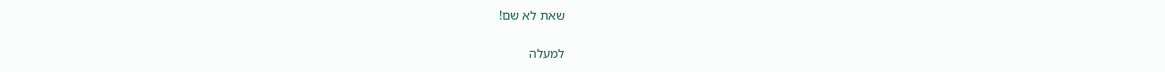שאת לא שם!

למעלה